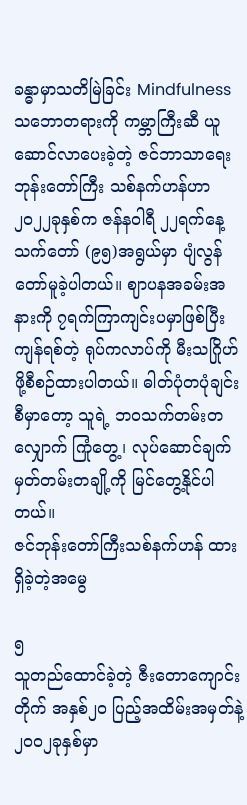ခန္ဓာမှာသတိမြဲခြင်း Mindfulness သဘောတရားကို ကမ္ဘာကြီးဆီ ယူဆောင်လာပေးခဲ့တဲ့ ဇင်ဘာသာရေးဘုန်းတော်ကြီး သစ်နက်ဟန်ဟာ ၂၀၂၂ခုနှစ်က ဇန်နဝါရီ ၂၂ရက်နေ့ သက်တော် (၉၅)အရွယ်မှာ ပျံလွန်တော်မူခဲ့ပါတယ်။ ဈာပနအခမ်းအနားကို ၇ရက်ကြာကျင်းပမှာဖြစ်ပြီး ကျန်ရစ်တဲ့ ရုပ်ကလာပ်ကို မီးသဂြိုဟ်ဖို့စီစဉ်ထားပါတယ်။ ဓါတ်ပုံတပုံချင်းစီမှာတော့ သူရဲ့ ဘဝသက်တမ်းတလျှောက် ကြုံတွေ့၊ လုပ်ဆောင်ချက်မှတ်တမ်းတချို့ကို မြင်တွေ့နိုင်ပါတယ်။
ဇင်ဘုန်းတော်ကြီးသစ်နက်ဟန် ထားရှိခဲ့တဲ့အမွေ

၅
သူတည်ထောင်ခဲ့တဲ့ ဇီးတောကျောင်းတိုက် အနှစ်၂၀ ပြည့်အထိမ်းအမှတ်နဲ့ ၂၀၀၂ခုနှစ်မှာ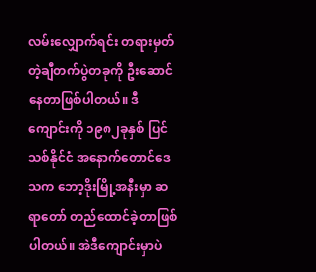လမ်းလျှောက်ရင်း တရားမှတ်တဲ့ချီတက်ပွဲတခုကို ဦးဆောင်နေတာဖြစ်ပါတယ်။ ဒီကျောင်းကို ၁၉၈၂ခုနှစ် ပြင်သစ်နိုင်ငံ အနောက်တောင်ဒေသက ဘော့ဒိုးမြို့အနီးမှာ ဆရာတော် တည်ထောင်ခဲ့တာဖြစ်ပါတယ်။ အဲဒီကျောင်းမှာပဲ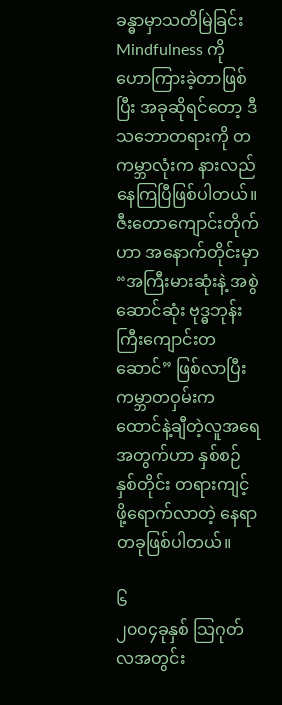ခန္ဓာမှာသတိမြဲခြင်း Mindfulness ကို ဟောကြားခဲ့တာဖြစ်ပြီး အခုဆိုရင်တော့ ဒီသဘောတရားကို တကမ္ဘာလုံးက နားလည်နေကြပြီဖြစ်ပါတယ်။ ဇီးတောကျောင်းတိုက်ဟာ အနောက်တိုင်းမှာ “အကြီးမားဆုံးနဲ့ အစွဲဆောင်ဆုံး ဗုဒ္ဓဘုန်းကြီးကျောင်းတဆောင်” ဖြစ်လာပြီး ကမ္ဘာတဝှမ်းက ထောင်နဲ့ချီတဲ့လူအရေအတွက်ဟာ နှစ်စဉ်နှစ်တိုင်း တရားကျင့်ဖို့ရောက်လာတဲ့ နေရာတခုဖြစ်ပါတယ်။

၆
၂၀၀၄ခုနှစ် သြဂုတ်လအတွင်း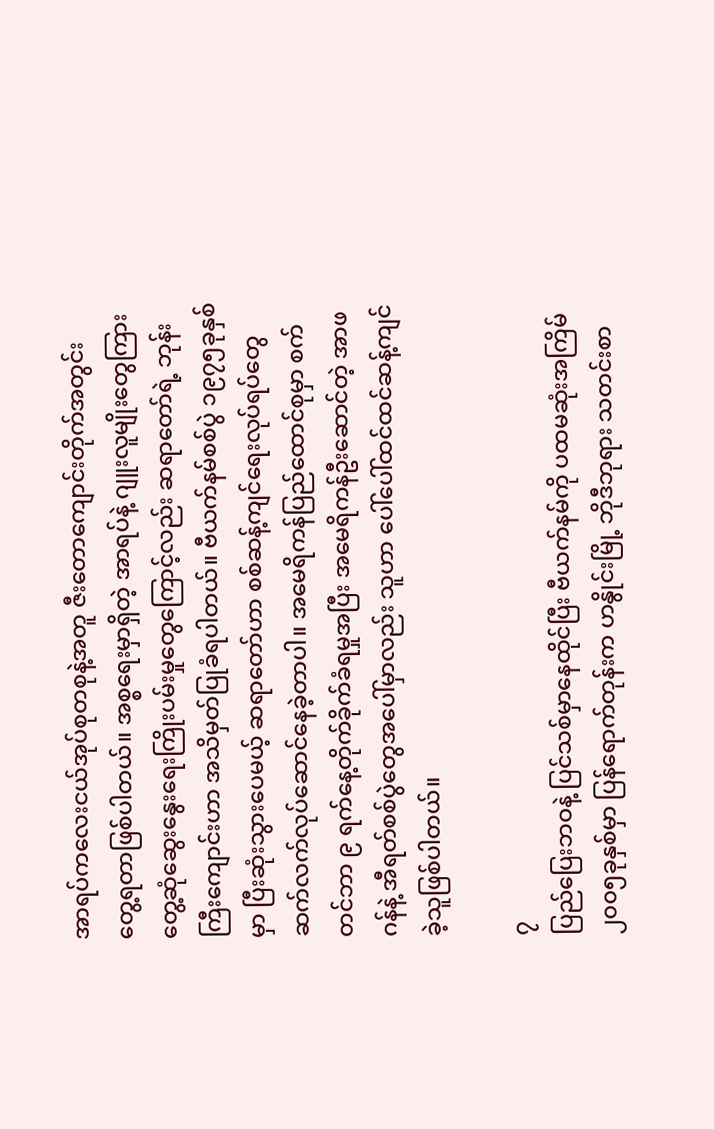အာရပ်ကလေးငယ်အုပ်စုတစုနဲ့အတူ ဇီးတောကျောင်းတိုက်အတွင်း တွေ့ရတာဖြစ်ပါတယ်။ အစ္စရေးမှာရှိတဲ့ အာရပ်နဲ့ ဂျူးလူမျိုးတွေကြား တွေ့ဆုံဆွေးနွေးရေးကြိုးပမ်းမှုတွေကြောင့်လည်း ဆရာတော်ရဲ့ ဘုန်းကြီးကျောင်းဟာ အသိမှတ်ပြုခံရပါတယ်။ ဗီယက်နမ်စစ်ပွဲ ၁၉၇၅ခုနှစ်မှာ ပြီးဆုံးသွားပေမယ့် ဆရာတော်ဟာ စစ်ဆန့်ကျင်ရေးလုပ်ရပ်တွေ ဆက်လက်လုပ်ဆောင်နေခဲ့တာပါ။ အမေရိကန်ပြည်ထောင်စုမှာ စက်တင်ဘာ ၉ ရက်နေ့တိုက်ခိုက်ခံရမှုအပြီး အမေရိကန်ဦးဆောင်တဲ့ အာဖဂန်နဲ့ အီရတ်စစ်ပွဲတွေအပေါ်မှာလည်း သူဟာ ပေါ်ပေါ်ထင်ထင်ဆန့်ကျင်ခဲ့သူဖြစ်ပါတယ်။

၇
ပြည်ပြေးဘဝနဲ့ ပြင်သစ်မှာနေထိုင်ပြီး ဗီယက်နမ်ကို ပထမဆုံးအကြိမ် ၂၀၀၅ခုနှစ်မှာ ပြန်ရောက်တုန်းက ဟနွိုင်းမြို့ ဘိုဒီဘုရား သတင်းစာ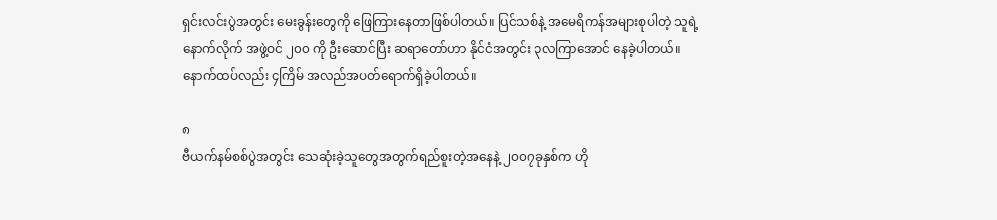ရှင်းလင်းပွဲအတွင်း မေးခွန်းတွေကို ဖြေကြားနေတာဖြစ်ပါတယ်။ ပြင်သစ်နဲ့ အမေရိကန်အများစုပါတဲ့ သူရဲ့ နောက်လိုက် အဖွဲ့ဝင် ၂၀၀ ကို ဦးဆောင်ပြီး ဆရာတော်ဟာ နိုင်ငံအတွင်း ၃လကြာအောင် နေခဲ့ပါတယ်။ နောက်ထပ်လည်း ၄ကြိမ် အလည်အပတ်ရောက်ရှိခဲ့ပါတယ်။

၈
ဗီယက်နမ်စစ်ပွဲအတွင်း သေဆုံးခဲ့သူတွေအတွက်ရည်စူးတဲ့အနေနဲ့ ၂၀၀၇ခုနှစ်က ဟို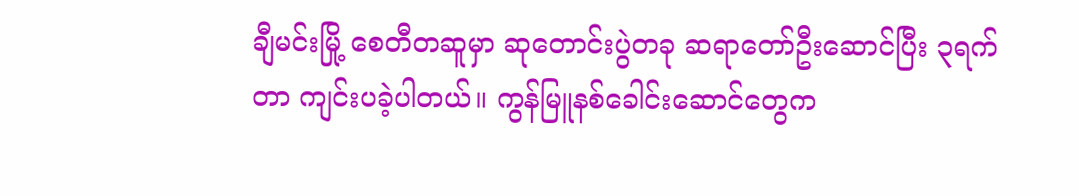ချီမင်းမြို့ စေတီတဆူမှာ ဆုတောင်းပွဲတခု ဆရာတော်ဦးဆောင်ပြီး ၃ရက်တာ ကျင်းပခဲ့ပါတယ်။ ကွန်မြူနစ်ခေါင်းဆောင်တွေက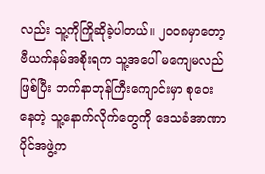လည်း သူ့ကိုကြိုဆိုခဲ့ပါတယ်။ ၂၀၀၈မှာတော့ ဗီယက်နမ်အစိုးရက သူ့အပေါ် မကျေမလည်ဖြစ်ပြီး ဘက်နာဘုန်ကြီးကျောင်းမှာ စုဝေးနေတဲ့ သူ့နောက်လိုက်တွေကို ဒေသခံအာဏာပိုင်အဖွဲ့က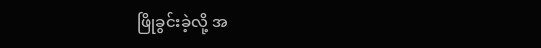ဖြိုခွင်းခဲ့လို့ အ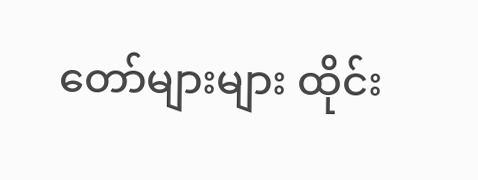တော်များများ ထိုင်း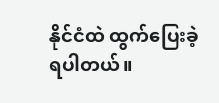နိုင်ငံထဲ ထွက်ပြေးခဲ့ရပါတယ်။